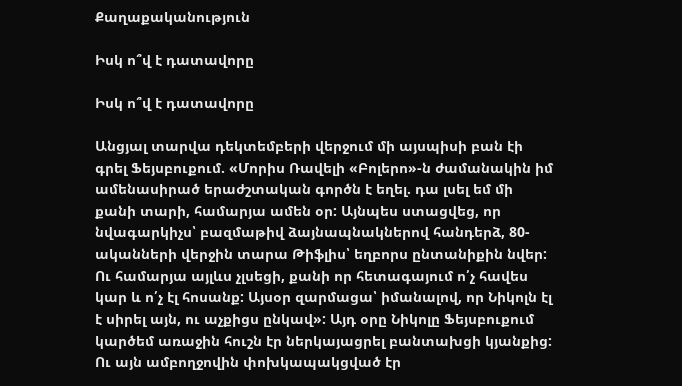Քաղաքականություն

Իսկ ո՞վ է դատավորը

Իսկ ո՞վ է դատավորը

Անցյալ տարվա դեկտեմբերի վերջում մի այսպիսի բան էի գրել Ֆեյսբուքում. «Մորիս Ռավելի «Բոլերո»-ն ժամանակին իմ ամենասիրած երաժշտական գործն է եղել. դա լսել եմ մի քանի տարի, համարյա ամեն օր: Այնպես ստացվեց, որ նվագարկիչս՝ բազմաթիվ ձայնապնակներով հանդերձ, 80-ականների վերջին տարա Թիֆլիս՝ եղբորս ընտանիքին նվեր: Ու համարյա այլևս չլսեցի, քանի որ հետագայում ո՛չ հավես կար և ո՛չ էլ հոսանք: Այսօր զարմացա՝ իմանալով, որ Նիկոլն էլ է սիրել այն, ու աչքիցս ընկավ»: Այդ օրը Նիկոլը Ֆեյսբուքում կարծեմ առաջին հուշն էր ներկայացրել բանտախցի կյանքից: Ու այն ամբողջովին փոխկապակցված էր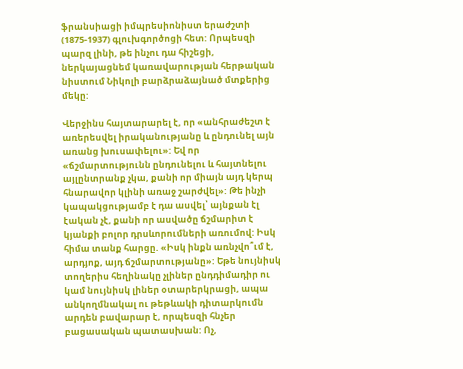ֆրանսիացի իմպրեսիոնիստ երաժշտի (1875-1937) գլուխգործոցի հետ: Որպեսզի պարզ լինի, թե ինչու դա հիշեցի, ներկայացնեմ կառավարության հերթական նիստում Նիկոլի բարձրաձայնած մտքերից մեկը:

Վերջինս հայտարարել է, որ «անհրաժեշտ է առերեսվել իրականությանը և ընդունել այն առանց խուսափելու»: Եվ որ «ճշմարտությունն ընդունելու և հայտնելու այլընտրանք չկա, քանի որ միայն այդ կերպ հնարավոր կլինի առաջ շարժվել»: Թե ինչի կապակցությամբ է դա ասվել՝ այնքան էլ էական չէ, քանի որ ասվածը ճշմարիտ է կյանքի բոլոր դրսևորումների առումով: Իսկ հիմա տանք հարցը. «Իսկ ինքն առնչվո՞ւմ է, արդյոք, այդ ճշմարտությանը»: Եթե նույնիսկ տողերիս հեղինակը չլիներ ընդդիմադիր ու կամ նույնիսկ լիներ օտարերկրացի, ապա անկողմնակալ ու թեթևակի դիտարկումն արդեն բավարար է, որպեսզի հնչեր բացասական պատասխան: Ոչ,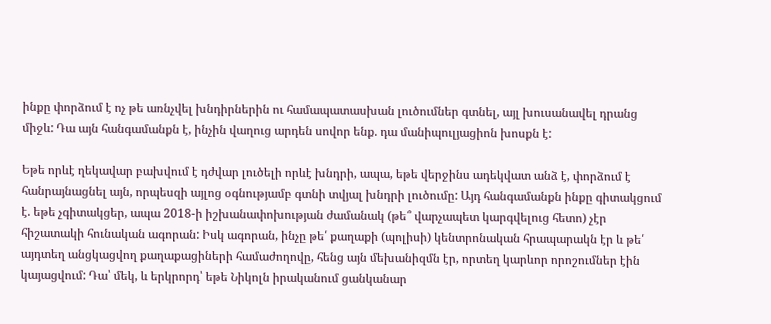ինքը փորձում է ոչ թե առնչվել խնդիրներին ու համապատասխան լուծումներ գտնել, այլ խուսանավել դրանց միջև: Դա այն հանգամանքն է, ինչին վաղուց արդեն սովոր ենք. դա մանիպուլյացիոն խոսքն է:

Եթե որևէ ղեկավար բախվում է դժվար լուծելի որևէ խնդրի, ապա, եթե վերջինս ադեկվատ անձ է, փորձում է հանրայնացնել այն, որպեսզի այլոց օգնությամբ գտնի տվյալ խնդրի լուծումը: Այդ հանգամանքն ինքը գիտակցում է. եթե չգիտակցեր, ապա 2018-ի իշխանափոխության ժամանակ (թե՞ վարչապետ կարգվելուց հետո) չէր հիշատակի հունական ագորան: Իսկ ագորան, ինչը թե՛ քաղաքի (պոլիսի) կենտրոնական հրապարակն էր և թե՛ այդտեղ անցկացվող քաղաքացիների համաժողովը, հենց այն մեխանիզմն էր, որտեղ կարևոր որոշումներ էին կայացվում: Դա՝ մեկ, և երկրորդ՝ եթե Նիկոլն իրականում ցանկանար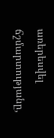առերեսվել ճշմարտությանը,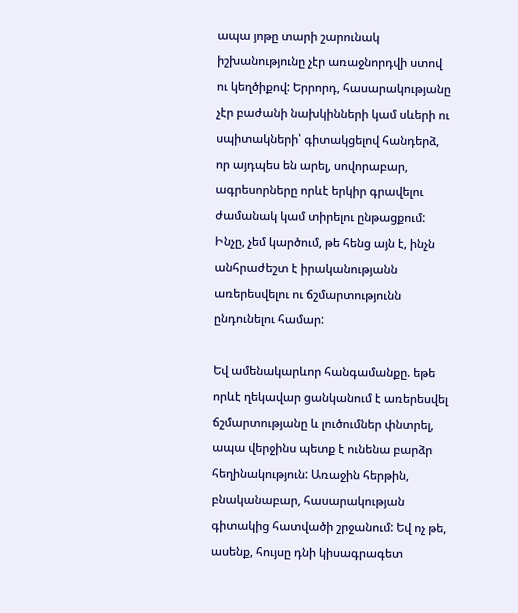ապա յոթը տարի շարունակ իշխանությունը չէր առաջնորդվի ստով ու կեղծիքով: Երրորդ, հասարակությանը չէր բաժանի նախկինների կամ սևերի ու սպիտակների՝ գիտակցելով հանդերձ, որ այդպես են արել, սովորաբար, ագրեսորները որևէ երկիր գրավելու ժամանակ կամ տիրելու ընթացքում: Ինչը, չեմ կարծում, թե հենց այն է, ինչն անհրաժեշտ է իրականությանն առերեսվելու ու ճշմարտությունն ընդունելու համար:

Եվ ամենակարևոր հանգամանքը. եթե որևէ ղեկավար ցանկանում է առերեսվել ճշմարտությանը և լուծումներ փնտրել, ապա վերջինս պետք է ունենա բարձր հեղինակություն: Առաջին հերթին, բնականաբար, հասարակության գիտակից հատվածի շրջանում: Եվ ոչ թե, ասենք, հույսը դնի կիսագրագետ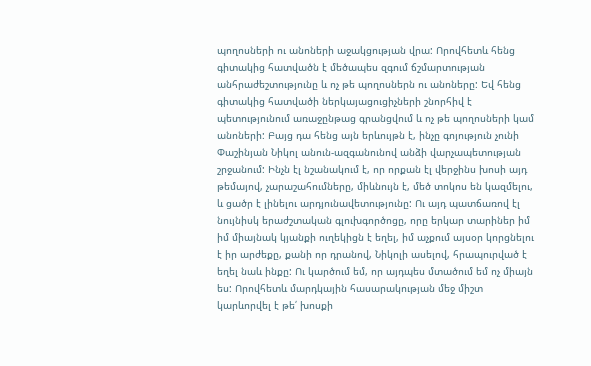պողոսների ու անոների աջակցության վրա: Որովհետև հենց գիտակից հատվածն է մեծապես զգում ճշմարտության անհրաժեշտությունը և ոչ թե պողոսներն ու անոները: Եվ հենց գիտակից հատվածի ներկայացուցիչների շնորհիվ է պետությունում առաջընթաց գրանցվում և ոչ թե պողոսների կամ անոների: Բայց դա հենց այն երևույթն է, ինչը գոյություն չունի Փաշինյան Նիկոլ անուն-ազգանունով անձի վարչապետության շրջանում: Ինչն էլ նշանակում է, որ որքան էլ վերջինս խոսի այդ թեմայով, չարաշահումները, միևնույն է, մեծ տոկոս են կազմելու, և ցածր է լինելու արդյունավետությունը: Ու այդ պատճառով էլ նույնիսկ երաժշտական գլուխգործոցը, որը երկար տարիներ իմ իմ միայնակ կյանքի ուղեկիցն է եղել, իմ աչքում այսօր կորցնելու է իր արժեքը, քանի որ դրանով, Նիկոլի ասելով, հրապուրված է եղել նաև ինքը: Ու կարծում եմ, որ այդպես մտածում եմ ոչ միայն ես: Որովհետև մարդկային հասարակության մեջ միշտ կարևորվել է թե՛ խոսքի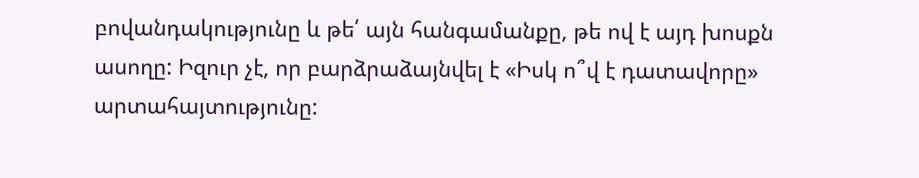բովանդակությունը և թե՛ այն հանգամանքը, թե ով է այդ խոսքն ասողը: Իզուր չէ, որ բարձրաձայնվել է «Իսկ ո՞վ է դատավորը» արտահայտությունը: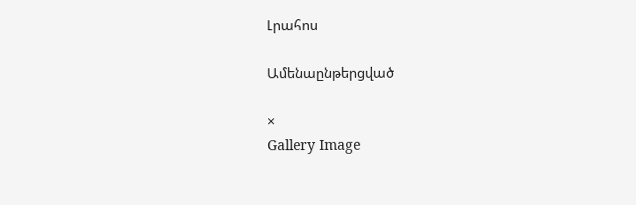Լրահոս

Ամենաընթերցված

×
Gallery Image